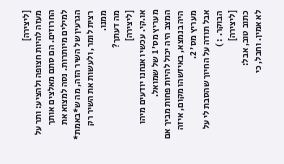[ליצירה]
מעזה להיות חצופה ולהציע: ותר על החרוזים. הם סתם מאלצים אותך למילים מיותרות. נסה למצוא את הגרעין של השיר הזה, מה ש*באמת* רצית לומר, ולעשות את השיר רק ממנו.
מה דעתך?
[ליצירה]
או.קי. עכשיו אנחנו יודעים מיהו מעריץ מס' 1 של שמואל.
המצב היה יכול להיות פחות מביך אם היה בנמצא, באיזשהו מקום, איזה מעריץ מס' 2.
אבל תודה על החיוך שהסבת לי על הבוקר. : )
[ליצירה]
כתוב טוב, אבל:
לא אמין. וחבל, כי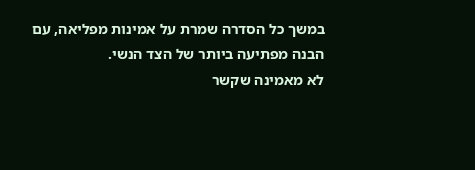במשך כל הסדרה שמרת על אמינות מפליאה, עם הבנה מפתיעה ביותר של הצד הנשי.
לא מאמינה שקשר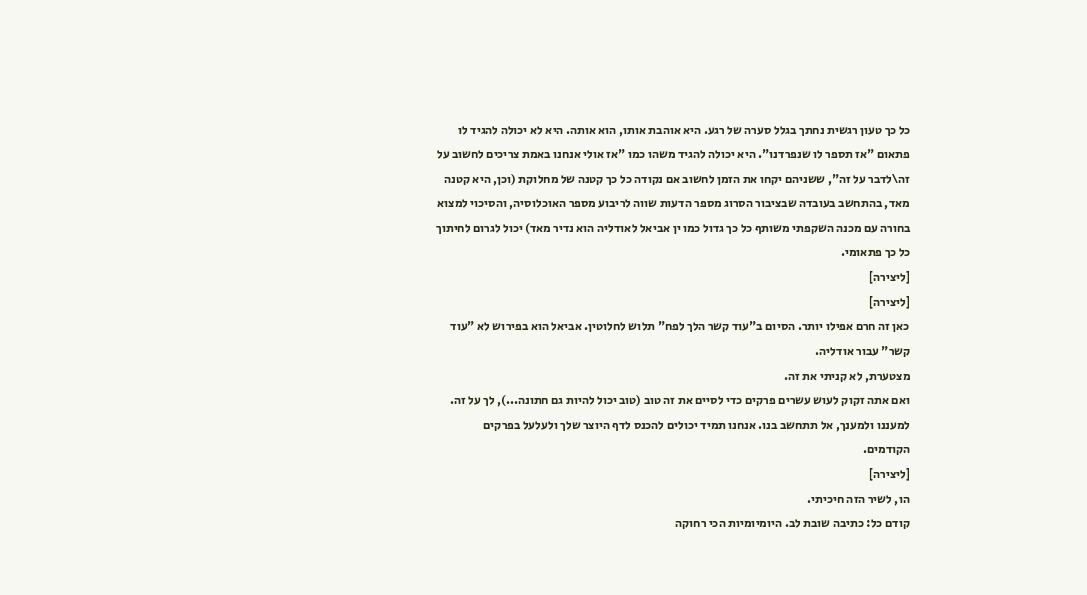כל כך טעון רגשית נחתך בגלל סערה של רגע. היא אוהבת אותו, הוא אותה. היא לא יכולה להגיד לו פתאום "אז תספר לו שנפרדנו". היא יכולה להגיד משהו כמו "אז אולי אנחנו באמת צריכים לחשוב על זה\לדבר על זה", ששניהם יקחו את הזמן לחשוב אם נקודה כל כך קטנה של מחלוקת (וכן, היא קטנה מאד, בהתחשב בעובדה שבציבור הסרוג מספר הדעות שווה לריבוע מספר האוכלוסיה, והסיכוי למצוא בחורה עם מכנה השקפתי משותף כל כך גדול כמו ין אביאל לאודליה הוא נדיר מאד) יכול לגרום לחיתוך כל כך פתאומי.
[ליצירה]
[ליצירה]
כאן זה חרם אפילו יותר. הסיום ב"עוד קשר הלך לפח" תלוש לחלוטין. אביאל הוא בפירוש לא "עוד קשר" עבור אודליה.
מצטערת, לא קניתי את זה.
ואם אתה זקוק לעוש עשרים פרקים כדי לסיים את זה טוב (טוב יכול להיות גם חתונה...), לך על זה.
למעננו ולמענך, אל תתחשב בנו. אנחנו תמיד יכולים להכנס לדף היוצר שלך ולעלעל בפרקים הקודמים.
[ליצירה]
הו, לשיר הזה חיכיתי.
קודם כל: כתיבה שובת לב. היומיומיות הכי רחוקה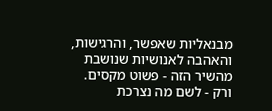מבנאליות שאפשר, והרגישות, והאהבה לאנושיות שנושבת מהשיר הזה - פשוט מקסים.
ורק - לשם מה נצרכת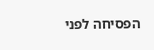הפסיחה לפני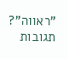"ראווה"?
תגובות